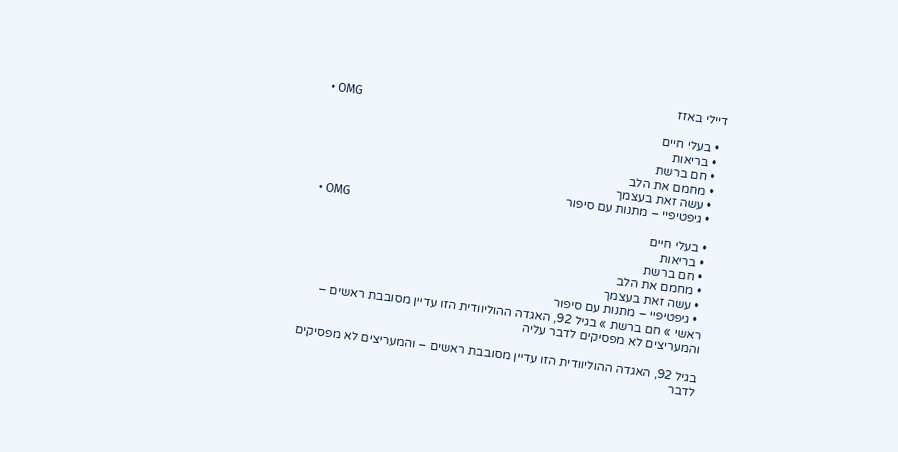דיילי באזז
  • OMG
  • בעלי חיים
  • בריאות
  • חם ברשת
  • מחמם את הלב
  • עשה זאת בעצמך
  • גיפטיפיי – מתנות עם סיפור
  • OMG
  • בעלי חיים
  • בריאות
  • חם ברשת
  • מחמם את הלב
  • עשה זאת בעצמך
  • גיפטיפיי – מתנות עם סיפור
ראשי » חם ברשת » בגיל 92, האגדה ההוליוודית הזו עדיין מסובבת ראשים – והמעריצים לא מפסיקים לדבר עליה

בגיל 92, האגדה ההוליוודית הזו עדיין מסובבת ראשים – והמעריצים לא מפסיקים לדבר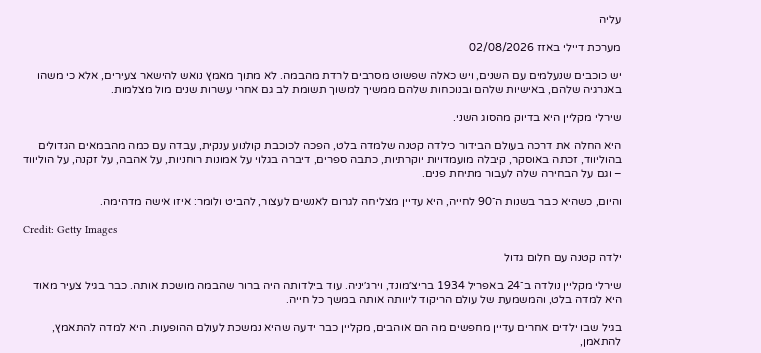עליה

מערכת דיילי באזז 02/08/2026

יש כוכבים שנעלמים עם השנים, ויש כאלה שפשוט מסרבים לרדת מהבמה. לא מתוך מאמץ נואש להישאר צעירים, אלא כי משהו באנרגיה שלהם, באישיות שלהם ובנוכחות שלהם ממשיך למשוך תשומת לב גם אחרי עשרות שנים מול מצלמות.

שירלי מקליין היא בדיוק מהסוג השני.

היא החלה את דרכה בעולם הבידור כילדה קטנה שלמדה בלט, הפכה לכוכבת קולנוע ענקית, עבדה עם כמה מהבמאים הגדולים בהוליווד, זכתה באוסקר, קיבלה מועמדויות יוקרתיות, כתבה ספרים, דיברה בגלוי על אמונות רוחניות, על אהבה, על זקנה, על הוליווד – וגם על הבחירה שלה לעבור מתיחת פנים.

והיום, כשהיא כבר בשנות ה־90 לחייה, היא עדיין מצליחה לגרום לאנשים לעצור, להביט ולומר: איזו אישה מדהימה.

Credit: Getty Images

ילדה קטנה עם חלום גדול

שירלי מקליין נולדה ב־24 באפריל 1934 בריצ׳מונד, וירג׳יניה. עוד בילדותה היה ברור שהבמה מושכת אותה. כבר בגיל צעיר מאוד היא למדה בלט, והמשמעת של עולם הריקוד ליוותה אותה במשך כל חייה.

בגיל שבו ילדים אחרים עדיין מחפשים מה הם אוהבים, מקליין כבר ידעה שהיא נמשכת לעולם ההופעות. היא למדה להתאמץ, להתאמן,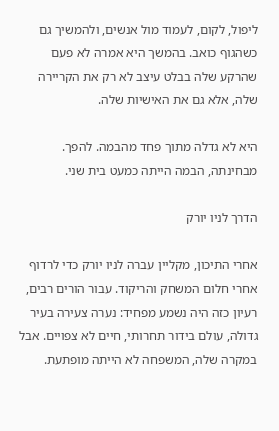ליפול, לקום, לעמוד מול אנשים, ולהמשיך גם כשהגוף כואב. בהמשך היא אמרה לא פעם שהרקע שלה בבלט עיצב לא רק את הקריירה שלה, אלא גם את האישיות שלה.

היא לא גדלה מתוך פחד מהבמה. להפך. מבחינתה, הבמה הייתה כמעט בית שני.

הדרך לניו יורק

אחרי התיכון, מקליין עברה לניו יורק כדי לרדוף אחרי חלום המשחק והריקוד. עבור הורים רבים, רעיון כזה היה נשמע מפחיד: נערה צעירה בעיר גדולה, עולם בידור תחרותי, חיים לא צפויים. אבל במקרה שלה, המשפחה לא הייתה מופתעת.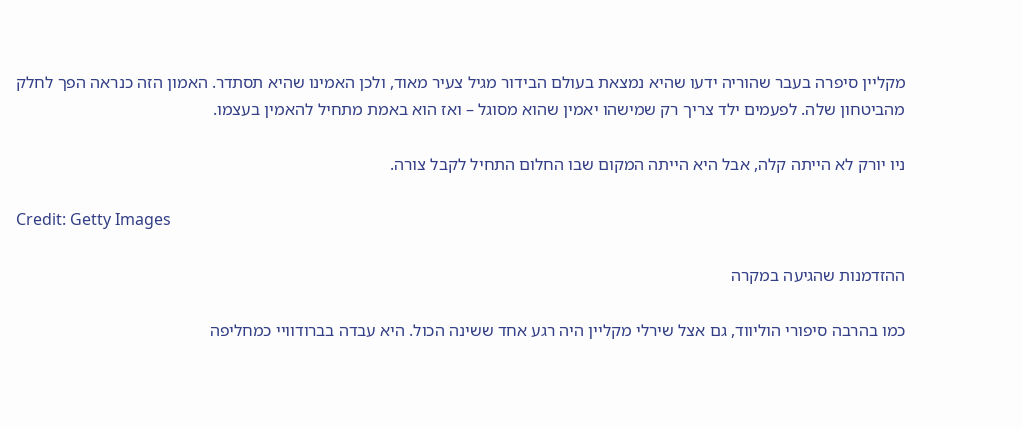מקליין סיפרה בעבר שהוריה ידעו שהיא נמצאת בעולם הבידור מגיל צעיר מאוד, ולכן האמינו שהיא תסתדר. האמון הזה כנראה הפך לחלק מהביטחון שלה. לפעמים ילד צריך רק שמישהו יאמין שהוא מסוגל – ואז הוא באמת מתחיל להאמין בעצמו.

ניו יורק לא הייתה קלה, אבל היא הייתה המקום שבו החלום התחיל לקבל צורה.

Credit: Getty Images

ההזדמנות שהגיעה במקרה

כמו בהרבה סיפורי הוליווד, גם אצל שירלי מקליין היה רגע אחד ששינה הכול. היא עבדה בברודוויי כמחליפה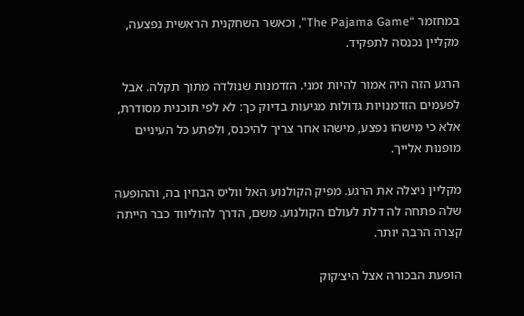במחזמר “The Pajama Game”, וכאשר השחקנית הראשית נפצעה, מקליין נכנסה לתפקיד.

הרגע הזה היה אמור להיות זמני. הזדמנות שנולדה מתוך תקלה. אבל לפעמים הזדמנויות גדולות מגיעות בדיוק כך: לא לפי תוכנית מסודרת, אלא כי מישהו נפצע, מישהו אחר צריך להיכנס, ולפתע כל העיניים מופנות אלייך.

מקליין ניצלה את הרגע. מפיק הקולנוע האל ווליס הבחין בה, וההופעה שלה פתחה לה דלת לעולם הקולנוע. משם, הדרך להוליווד כבר הייתה קצרה הרבה יותר.

הופעת הבכורה אצל היצ׳קוק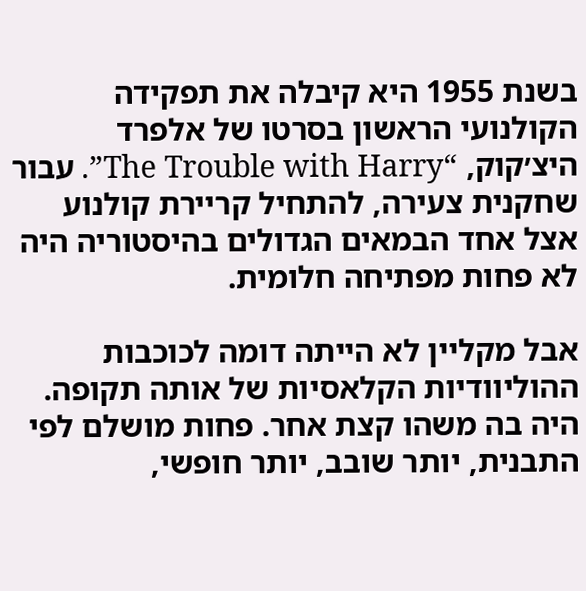בשנת 1955 היא קיבלה את תפקידה הקולנועי הראשון בסרטו של אלפרד היצ׳קוק, “The Trouble with Harry”. עבור שחקנית צעירה, להתחיל קריירת קולנוע אצל אחד הבמאים הגדולים בהיסטוריה היה לא פחות מפתיחה חלומית.

אבל מקליין לא הייתה דומה לכוכבות ההוליוודיות הקלאסיות של אותה תקופה. היה בה משהו קצת אחר. פחות מושלם לפי התבנית, יותר שובב, יותר חופשי,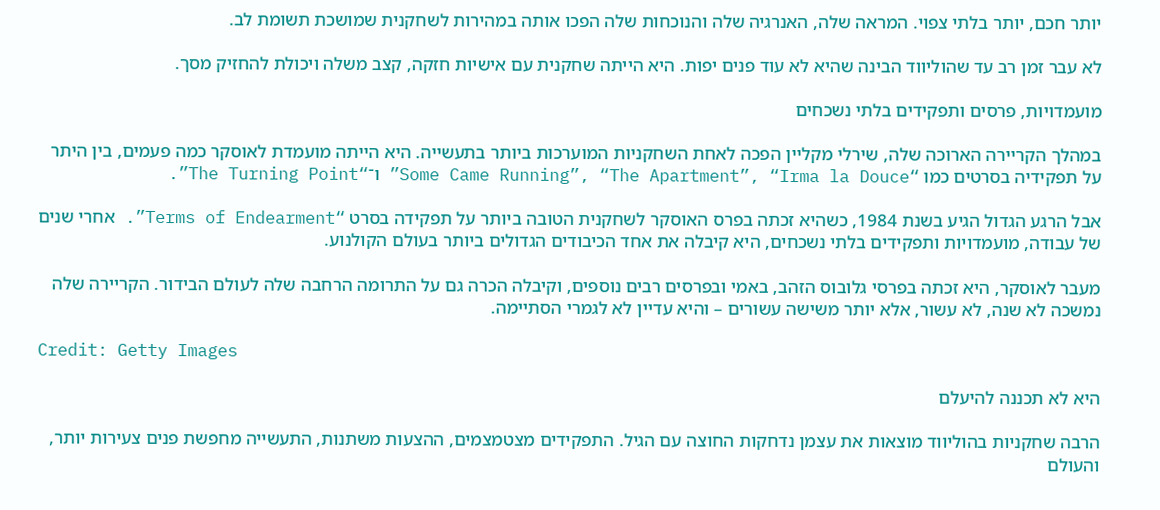יותר חכם, יותר בלתי צפוי. המראה שלה, האנרגיה שלה והנוכחות שלה הפכו אותה במהירות לשחקנית שמושכת תשומת לב.

לא עבר זמן רב עד שהוליווד הבינה שהיא לא עוד פנים יפות. היא הייתה שחקנית עם אישיות חזקה, קצב משלה ויכולת להחזיק מסך.

מועמדויות, פרסים ותפקידים בלתי נשכחים

במהלך הקריירה הארוכה שלה, שירלי מקליין הפכה לאחת השחקניות המוערכות ביותר בתעשייה. היא הייתה מועמדת לאוסקר כמה פעמים, בין היתר על תפקידיה בסרטים כמו “Some Came Running”, “The Apartment”, “Irma la Douce” ו־“The Turning Point”.

אבל הרגע הגדול הגיע בשנת 1984, כשהיא זכתה בפרס האוסקר לשחקנית הטובה ביותר על תפקידה בסרט “Terms of Endearment”. אחרי שנים של עבודה, מועמדויות ותפקידים בלתי נשכחים, היא קיבלה את אחד הכיבודים הגדולים ביותר בעולם הקולנוע.

מעבר לאוסקר, היא זכתה בפרסי גלובוס הזהב, באמי ובפרסים רבים נוספים, וקיבלה הכרה גם על התרומה הרחבה שלה לעולם הבידור. הקריירה שלה נמשכה לא שנה, לא עשור, אלא יותר משישה עשורים – והיא עדיין לא לגמרי הסתיימה.

Credit: Getty Images

היא לא תכננה להיעלם

הרבה שחקניות בהוליווד מוצאות את עצמן נדחקות החוצה עם הגיל. התפקידים מצטמצמים, ההצעות משתנות, התעשייה מחפשת פנים צעירות יותר, והעולם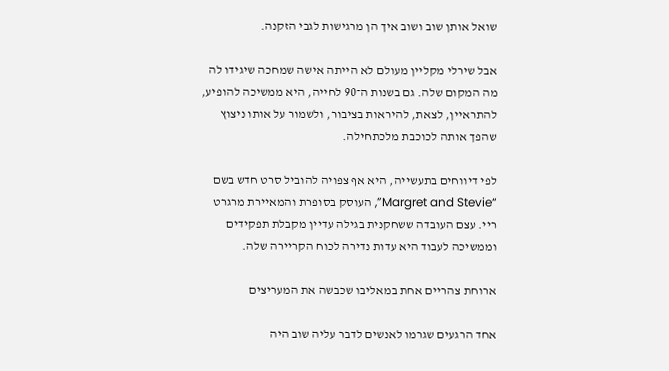שואל אותן שוב ושוב איך הן מרגישות לגבי הזקנה.

אבל שירלי מקליין מעולם לא הייתה אישה שמחכה שיגידו לה מה המקום שלה. גם בשנות ה־90 לחייה, היא ממשיכה להופיע, להתראיין, לצאת, להיראות בציבור, ולשמור על אותו ניצוץ שהפך אותה לכוכבת מלכתחילה.

לפי דיווחים בתעשייה, היא אף צפויה להוביל סרט חדש בשם “Margret and Stevie”, העוסק בסופרת והמאיירת מרגרט ריי. עצם העובדה ששחקנית בגילה עדיין מקבלת תפקידים וממשיכה לעבוד היא עדות נדירה לכוח הקריירה שלה.

ארוחת צהריים אחת במאליבו שכבשה את המעריצים

אחד הרגעים שגרמו לאנשים לדבר עליה שוב היה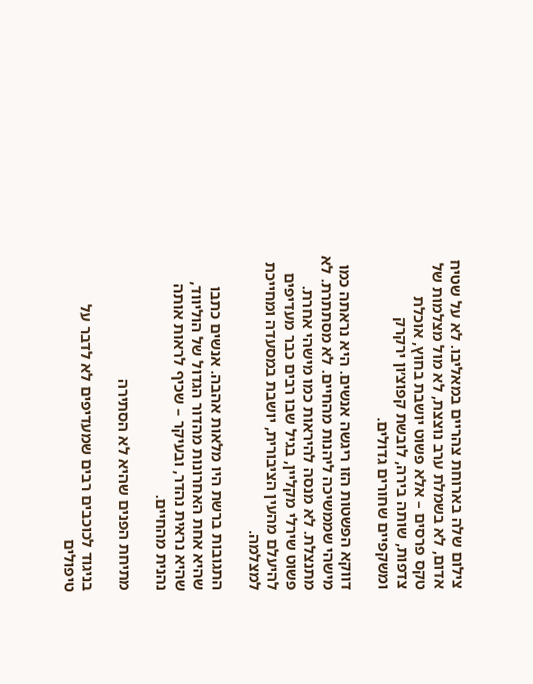צילום שלה בארוחת צהריים במאליבו. לא על שטיח אדום, לא בשמלת ערב נוצצת, לא מול מצלמות של טקס פרסים – אלא פשוט יושבת בחוץ, אוכלת צדפות, שותה בירה, לובשת קפוצ׳ון ירקרק ומשקפיים שחורים גדולים.

דווקא הפשטות הזו ריגשה אנשים. היא נראתה כמו מישהי שממשיכה ליהנות מהחיים. לא מסתתרת. לא מתנצלת. לא מנסה להיראות כמו מישהי אחרת. פשוט שירלי מקליין, בגיל שבו רבים כבר מעדיפים להיעלם מהעין הציבורית, יושבת במסעדה ומחייכת למצלמה.

התגובות ברשת היו מלאות אהבה. אנשים כתבו שהיא אחת האחרונות מהדור הגדול של הוליווד, שהיא נראית נהדר, ובעיקר – שכיף לראות אותה נהנית מהחיים.

מתיחת הפנים שהיא לא הסתירה

בניגוד לכוכבים רבים שמעדיפים לא לדבר על טיפולים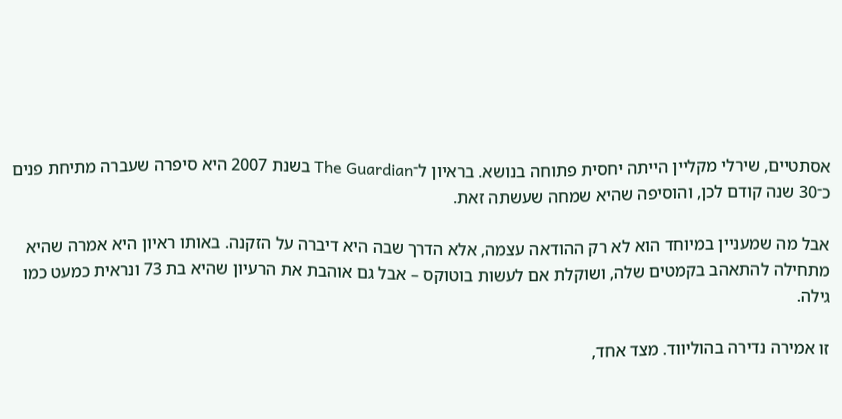אסתטיים, שירלי מקליין הייתה יחסית פתוחה בנושא. בראיון ל־The Guardian בשנת 2007 היא סיפרה שעברה מתיחת פנים כ־30 שנה קודם לכן, והוסיפה שהיא שמחה שעשתה זאת.

אבל מה שמעניין במיוחד הוא לא רק ההודאה עצמה, אלא הדרך שבה היא דיברה על הזקנה. באותו ראיון היא אמרה שהיא מתחילה להתאהב בקמטים שלה, ושוקלת אם לעשות בוטוקס – אבל גם אוהבת את הרעיון שהיא בת 73 ונראית כמעט כמו גילה.

זו אמירה נדירה בהוליווד. מצד אחד,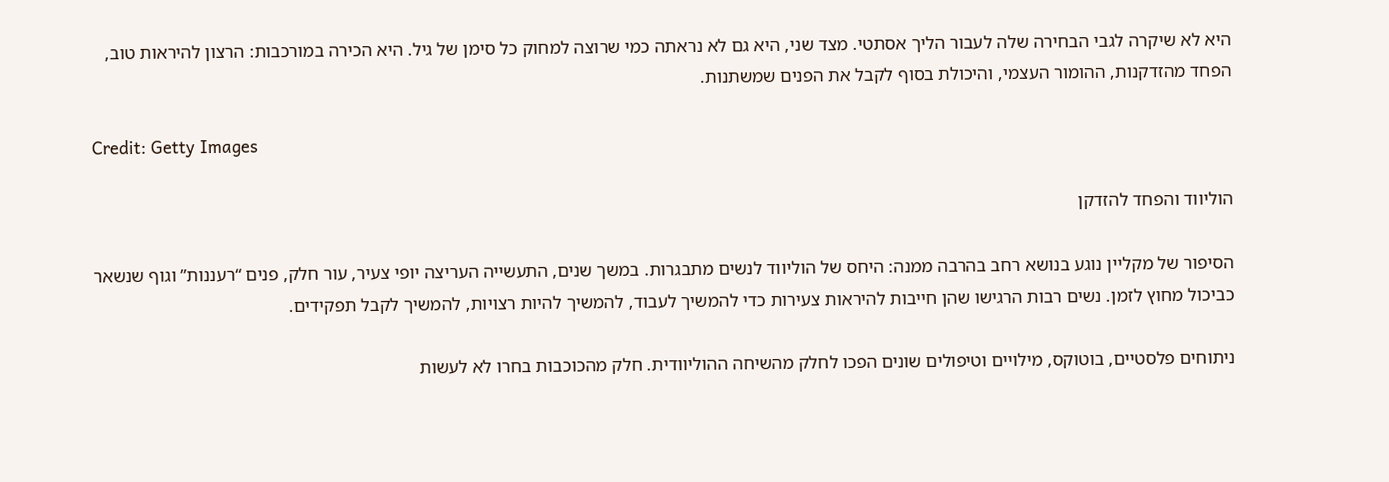היא לא שיקרה לגבי הבחירה שלה לעבור הליך אסתטי. מצד שני, היא גם לא נראתה כמי שרוצה למחוק כל סימן של גיל. היא הכירה במורכבות: הרצון להיראות טוב, הפחד מהזדקנות, ההומור העצמי, והיכולת בסוף לקבל את הפנים שמשתנות.

Credit: Getty Images

הוליווד והפחד להזדקן

הסיפור של מקליין נוגע בנושא רחב בהרבה ממנה: היחס של הוליווד לנשים מתבגרות. במשך שנים, התעשייה העריצה יופי צעיר, עור חלק, פנים “רעננות” וגוף שנשאר כביכול מחוץ לזמן. נשים רבות הרגישו שהן חייבות להיראות צעירות כדי להמשיך לעבוד, להמשיך להיות רצויות, להמשיך לקבל תפקידים.

ניתוחים פלסטיים, בוטוקס, מילויים וטיפולים שונים הפכו לחלק מהשיחה ההוליוודית. חלק מהכוכבות בחרו לא לעשות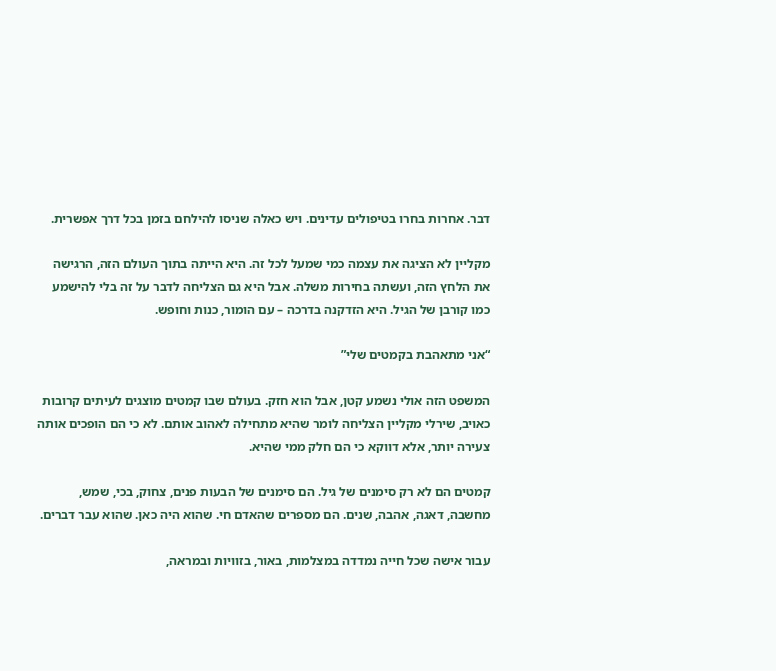דבר. אחרות בחרו בטיפולים עדינים. ויש כאלה שניסו להילחם בזמן בכל דרך אפשרית.

מקליין לא הציגה את עצמה כמי שמעל לכל זה. היא הייתה בתוך העולם הזה, הרגישה את הלחץ הזה, ועשתה בחירות משלה. אבל היא גם הצליחה לדבר על זה בלי להישמע כמו קורבן של הגיל. היא הזדקנה בדרכה – עם הומור, כנות וחופש.

“אני מתאהבת בקמטים שלי”

המשפט הזה אולי נשמע קטן, אבל הוא חזק. בעולם שבו קמטים מוצגים לעיתים קרובות כאויב, שירלי מקליין הצליחה לומר שהיא מתחילה לאהוב אותם. לא כי הם הופכים אותה צעירה יותר, אלא דווקא כי הם חלק ממי שהיא.

קמטים הם לא רק סימנים של גיל. הם סימנים של הבעות פנים, צחוק, בכי, שמש, מחשבה, דאגה, אהבה, שנים. הם מספרים שהאדם חי. שהוא היה כאן. שהוא עבר דברים.

עבור אישה שכל חייה נמדדה במצלמות, באור, בזוויות ובמראה,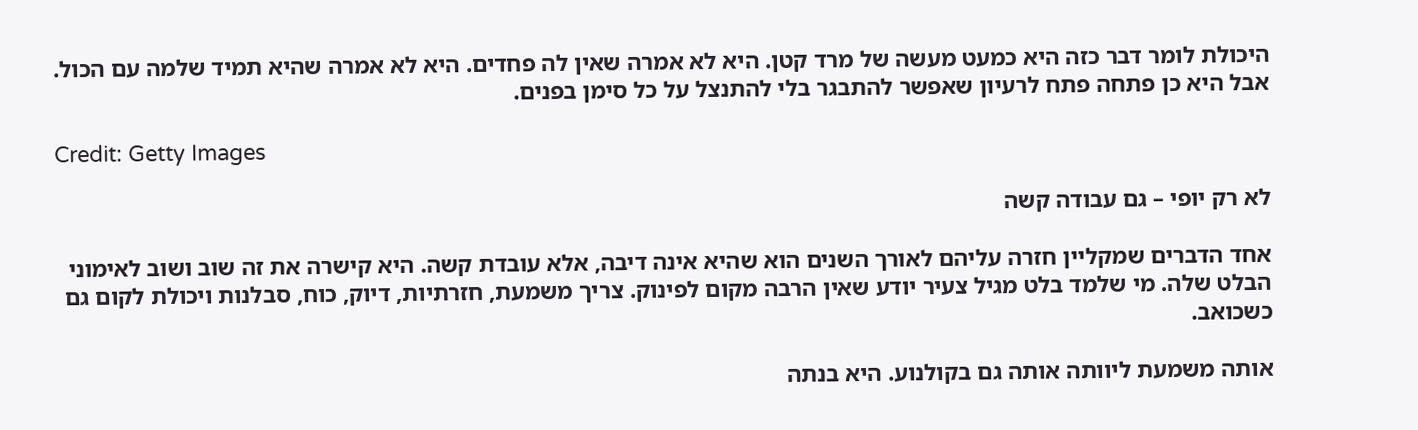היכולת לומר דבר כזה היא כמעט מעשה של מרד קטן. היא לא אמרה שאין לה פחדים. היא לא אמרה שהיא תמיד שלמה עם הכול. אבל היא כן פתחה פתח לרעיון שאפשר להתבגר בלי להתנצל על כל סימן בפנים.

Credit: Getty Images

לא רק יופי – גם עבודה קשה

אחד הדברים שמקליין חזרה עליהם לאורך השנים הוא שהיא אינה דיבה, אלא עובדת קשה. היא קישרה את זה שוב ושוב לאימוני הבלט שלה. מי שלמד בלט מגיל צעיר יודע שאין הרבה מקום לפינוק. צריך משמעת, חזרתיות, דיוק, כוח, סבלנות ויכולת לקום גם כשכואב.

אותה משמעת ליוותה אותה גם בקולנוע. היא בנתה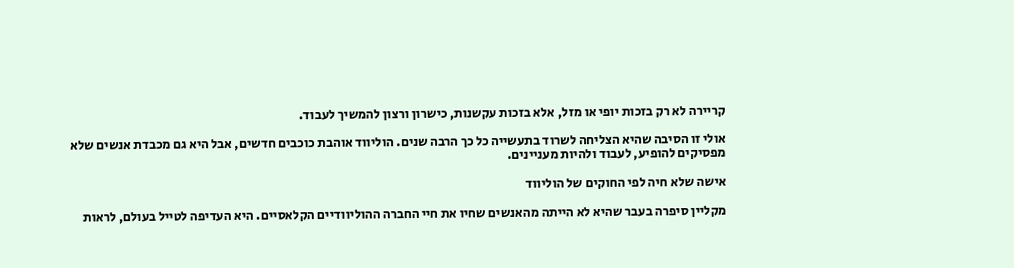קריירה לא רק בזכות יופי או מזל, אלא בזכות עקשנות, כישרון ורצון להמשיך לעבוד.

אולי זו הסיבה שהיא הצליחה לשרוד בתעשייה כל כך הרבה שנים. הוליווד אוהבת כוכבים חדשים, אבל היא גם מכבדת אנשים שלא מפסיקים להופיע, לעבוד ולהיות מעניינים.

אישה שלא חיה לפי החוקים של הוליווד

מקליין סיפרה בעבר שהיא לא הייתה מהאנשים שחיו את חיי החברה ההוליוודיים הקלאסיים. היא העדיפה לטייל בעולם, לראות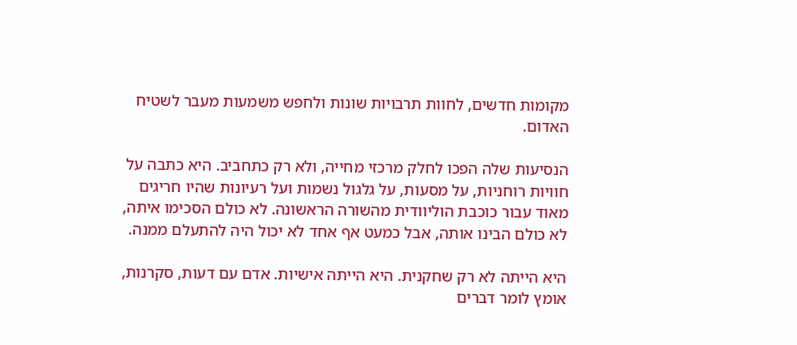מקומות חדשים, לחוות תרבויות שונות ולחפש משמעות מעבר לשטיח האדום.

הנסיעות שלה הפכו לחלק מרכזי מחייה, ולא רק כתחביב. היא כתבה על חוויות רוחניות, על מסעות, על גלגול נשמות ועל רעיונות שהיו חריגים מאוד עבור כוכבת הוליוודית מהשורה הראשונה. לא כולם הסכימו איתה, לא כולם הבינו אותה, אבל כמעט אף אחד לא יכול היה להתעלם ממנה.

היא הייתה לא רק שחקנית. היא הייתה אישיות. אדם עם דעות, סקרנות, אומץ לומר דברים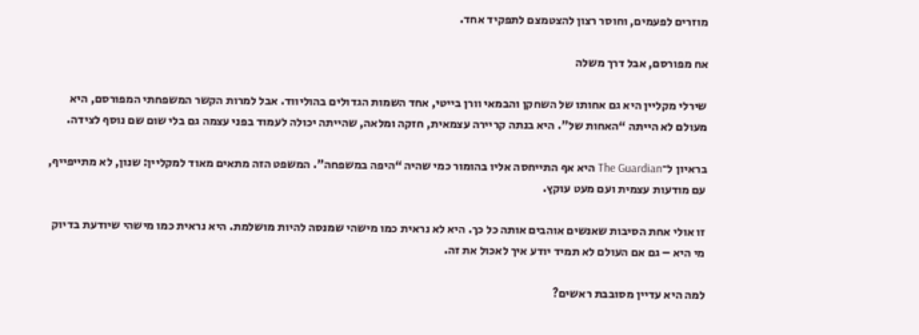מוזרים לפעמים, וחוסר רצון להצטמצם לתפקיד אחד.

אח מפורסם, אבל דרך משלה

שירלי מקליין היא גם אחותו של השחקן והבמאי וורן בייטי, אחד השמות הגדולים בהוליווד. אבל למרות הקשר המשפחתי המפורסם, היא מעולם לא הייתה “האחות של”. היא בנתה קריירה עצמאית, חזקה ומלאה, שהייתה יכולה לעמוד בפני עצמה גם בלי שום שם נוסף לצידה.

בראיון ל־The Guardian היא אף התייחסה אליו בהומור כמי שהיה “היפה במשפחה”. המשפט הזה מתאים מאוד למקליין: שנון, לא מתייפייף, עם מודעות עצמית ועם מעט עוקץ.

זו אולי אחת הסיבות שאנשים אוהבים אותה כל כך. היא לא נראית כמו מישהי שמנסה להיות מושלמת. היא נראית כמו מישהי שיודעת בדיוק מי היא – גם אם העולם לא תמיד יודע איך לאכול את זה.

למה היא עדיין מסובבת ראשים?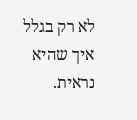לא רק בגלל איך שהיא נראית.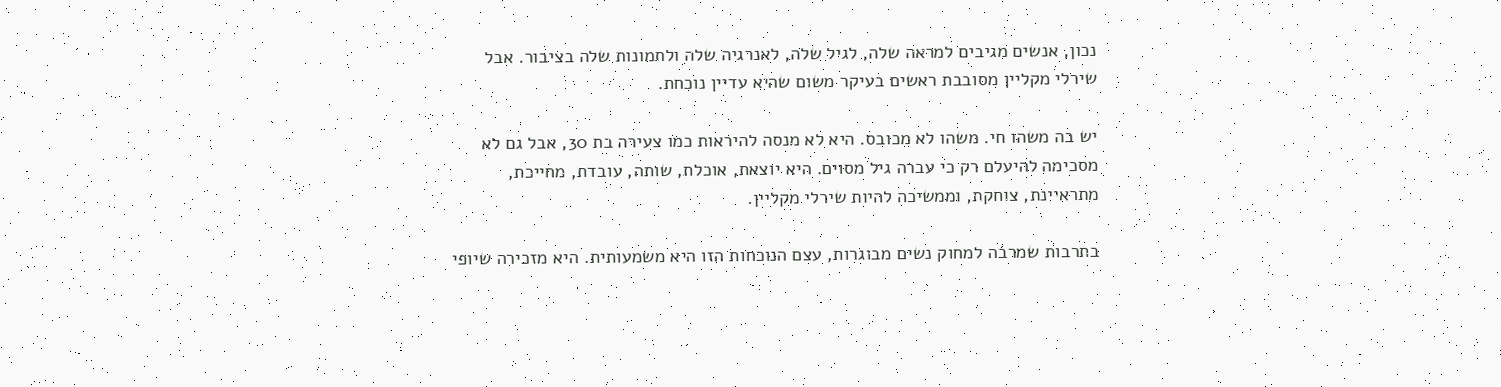נכון, אנשים מגיבים למראה שלה, לגיל שלה, לאנרגיה שלה ולתמונות שלה בציבור. אבל שירלי מקליין מסובבת ראשים בעיקר משום שהיא עדיין נוכחת.

יש בה משהו חי. משהו לא מכובס. היא לא מנסה להיראות כמו צעירה בת 30, אבל גם לא מסכימה להיעלם רק כי עברה גיל מסוים. היא יוצאת, אוכלת, שותה, עובדת, מחייכת, מתראיינת, צוחקת, וממשיכה להיות שירלי מקליין.

בתרבות שמרבה למחוק נשים מבוגרות, עצם הנוכחות הזו היא משמעותית. היא מזכירה שיופי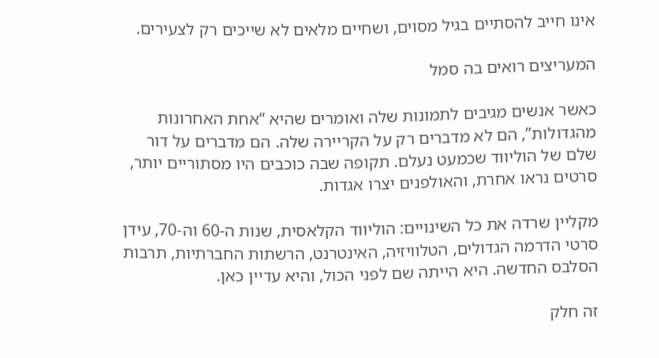אינו חייב להסתיים בגיל מסוים, ושחיים מלאים לא שייכים רק לצעירים.

המעריצים רואים בה סמל

כאשר אנשים מגיבים לתמונות שלה ואומרים שהיא “אחת האחרונות מהגדולות”, הם לא מדברים רק על הקריירה שלה. הם מדברים על דור שלם של הוליווד שכמעט נעלם. תקופה שבה כוכבים היו מסתוריים יותר, סרטים נראו אחרת, והאולפנים יצרו אגדות.

מקליין שרדה את כל השינויים: הוליווד הקלאסית, שנות ה-60 וה-70, עידן סרטי הדרמה הגדולים, הטלוויזיה, האינטרנט, הרשתות החברתיות, תרבות הסלבס החדשה. היא הייתה שם לפני הכול, והיא עדיין כאן.

זה חלק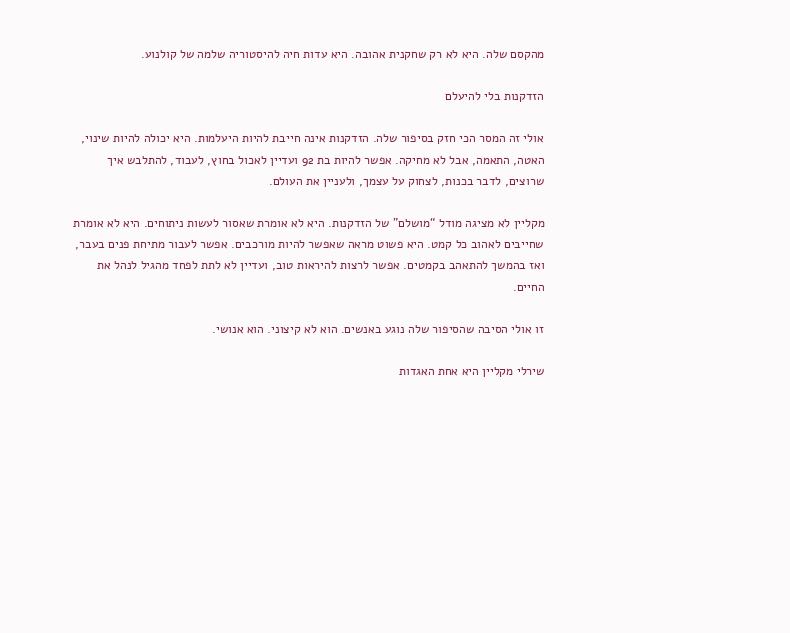מהקסם שלה. היא לא רק שחקנית אהובה. היא עדות חיה להיסטוריה שלמה של קולנוע.

הזדקנות בלי להיעלם

אולי זה המסר הכי חזק בסיפור שלה. הזדקנות אינה חייבת להיות היעלמות. היא יכולה להיות שינוי, האטה, התאמה, אבל לא מחיקה. אפשר להיות בת 92 ועדיין לאכול בחוץ, לעבוד, להתלבש איך שרוצים, לדבר בכנות, לצחוק על עצמך, ולעניין את העולם.

מקליין לא מציגה מודל “מושלם” של הזדקנות. היא לא אומרת שאסור לעשות ניתוחים. היא לא אומרת שחייבים לאהוב כל קמט. היא פשוט מראה שאפשר להיות מורכבים. אפשר לעבור מתיחת פנים בעבר, ואז בהמשך להתאהב בקמטים. אפשר לרצות להיראות טוב, ועדיין לא לתת לפחד מהגיל לנהל את החיים.

זו אולי הסיבה שהסיפור שלה נוגע באנשים. הוא לא קיצוני. הוא אנושי.

שירלי מקליין היא אחת האגדות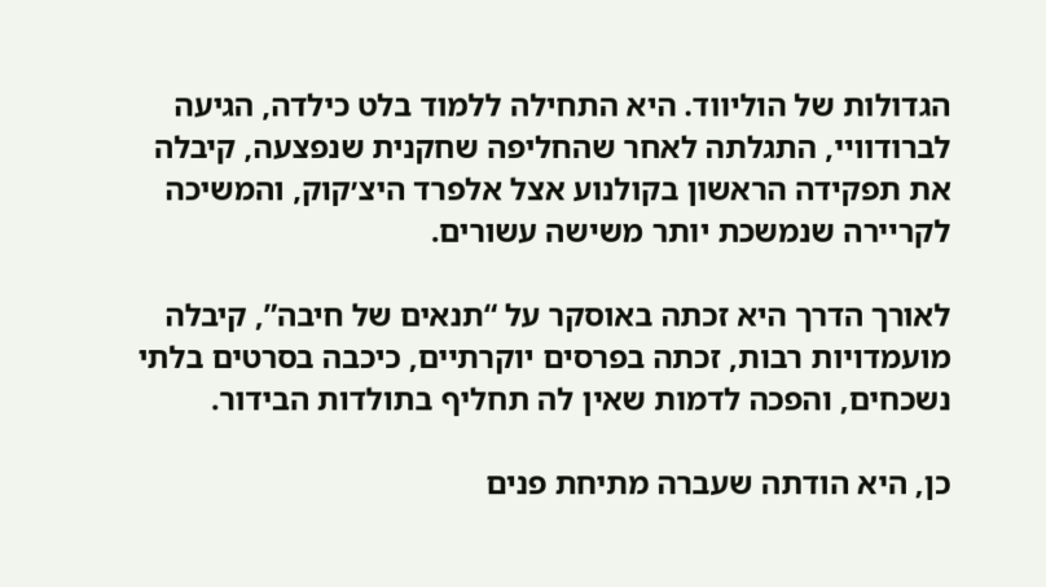הגדולות של הוליווד. היא התחילה ללמוד בלט כילדה, הגיעה לברודוויי, התגלתה לאחר שהחליפה שחקנית שנפצעה, קיבלה את תפקידה הראשון בקולנוע אצל אלפרד היצ׳קוק, והמשיכה לקריירה שנמשכת יותר משישה עשורים.

לאורך הדרך היא זכתה באוסקר על “תנאים של חיבה”, קיבלה מועמדויות רבות, זכתה בפרסים יוקרתיים, כיכבה בסרטים בלתי נשכחים, והפכה לדמות שאין לה תחליף בתולדות הבידור.

כן, היא הודתה שעברה מתיחת פנים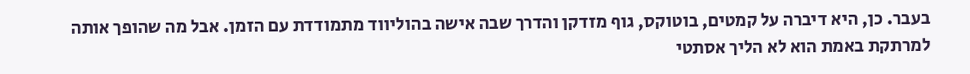בעבר. כן, היא דיברה על קמטים, בוטוקס, גוף מזדקן והדרך שבה אישה בהוליווד מתמודדת עם הזמן. אבל מה שהופך אותה למרתקת באמת הוא לא הליך אסתטי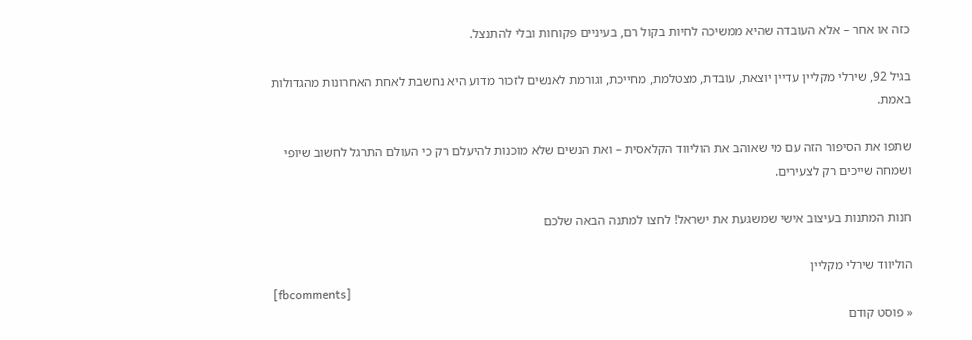כזה או אחר – אלא העובדה שהיא ממשיכה לחיות בקול רם, בעיניים פקוחות ובלי להתנצל.

בגיל 92, שירלי מקליין עדיין יוצאת, עובדת, מצטלמת, מחייכת, וגורמת לאנשים לזכור מדוע היא נחשבת לאחת האחרונות מהגדולות באמת.

שתפו את הסיפור הזה עם מי שאוהב את הוליווד הקלאסית – ואת הנשים שלא מוכנות להיעלם רק כי העולם התרגל לחשוב שיופי ושמחה שייכים רק לצעירים.

חנות המתנות בעיצוב אישי שמשגעת את ישראל! לחצו למתנה הבאה שלכם

הוליווד שירלי מקליין
[fbcomments]
« פוסט קודם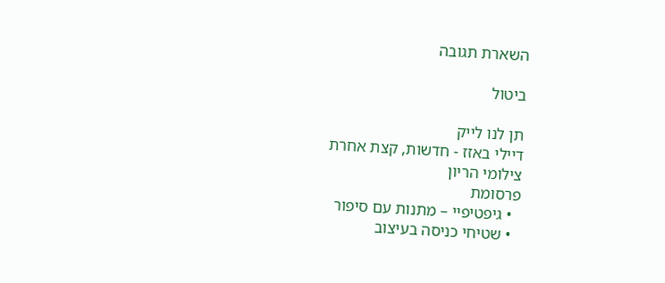השארת תגובה

ביטול

תן לנו לייק
דיילי באזז - חדשות, קצת אחרת
צילומי הריון
פרסומת
  • גיפטיפיי – מתנות עם סיפור
  • שטיחי כניסה בעיצוב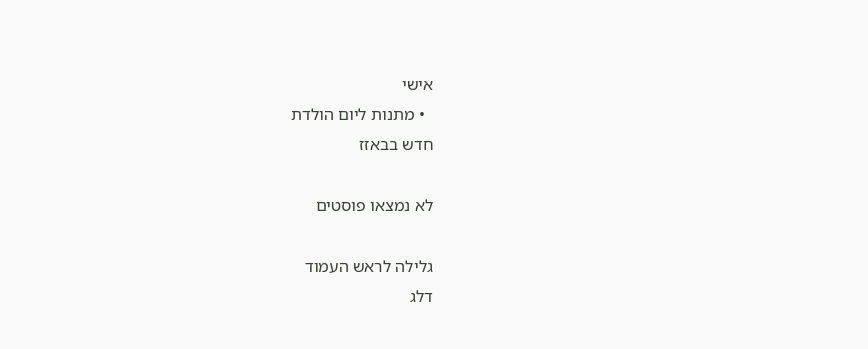אישי
  • מתנות ליום הולדת
חדש בבאזז

לא נמצאו פוסטים

גלילה לראש העמוד
דלג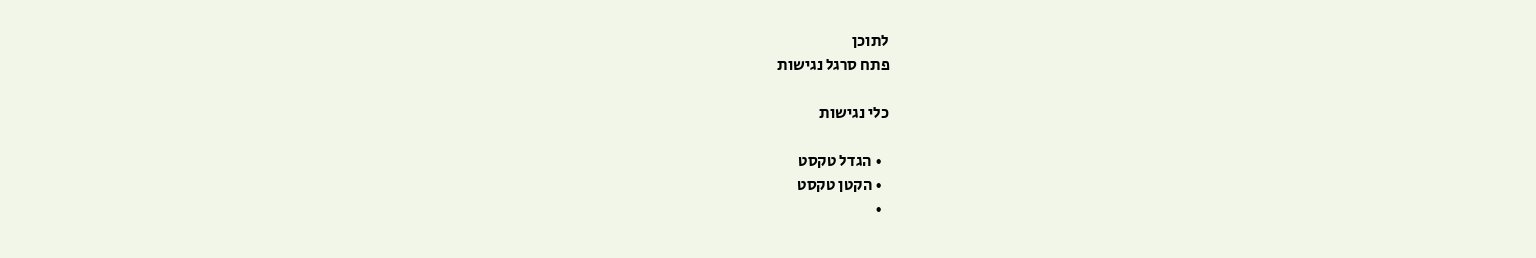לתוכן
פתח סרגל נגישות

כלי נגישות

  • הגדל טקסט
  • הקטן טקסט
  •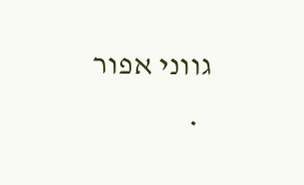גווני אפור
  •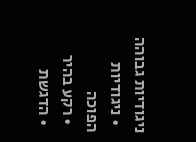ניגודיות גבוהה
  • ניגודיות הפוכה
  • רקע בהיר
  • הדגשת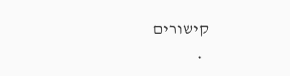קישורים
  •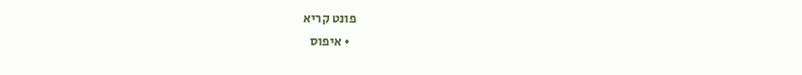פונט קריא
  • איפוס